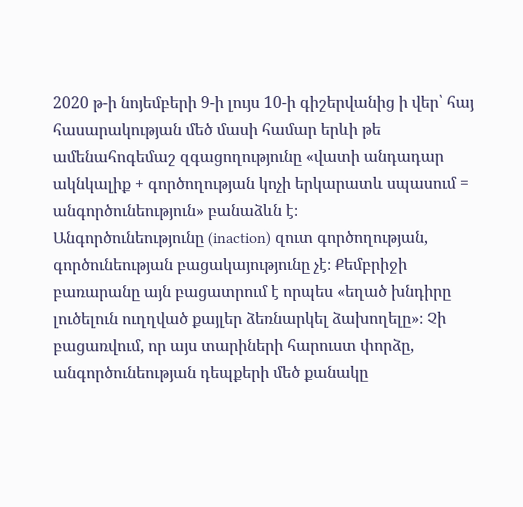2020 թ-ի նոյեմբերի 9-ի լույս 10-ի գիշերվանից ի վեր՝ հայ հասարակության մեծ մասի համար երևի թե ամենահոգեմաշ զգացողությունը «վատի անդադար ակնկալիք + գործողության կոչի երկարատև սպասում = անգործունեություն» բանաձևն է։
Անգործունեությունը (inaction) զուտ գործողության, գործունեության բացակայությունը չէ։ Քեմբրիջի բառարանը այն բացատրում է որպես «եղած խնդիրը լուծելուն ուղղված քայլեր ձեռնարկել ձախողելը»։ Չի բացառվում, որ այս տարիների հարուստ փորձը, անգործունեության դեպքերի մեծ քանակը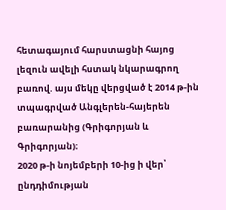հետագայում հարստացնի հայոց լեզուն ավելի հստակ նկարագրող բառով. այս մեկը վերցված է 2014 թ-ին տպագրված Անգլերեն-հայերեն բառարանից (Գրիգորյան և Գրիգորյան)։
2020 թ-ի նոյեմբերի 10-ից ի վեր՝ ընդդիմության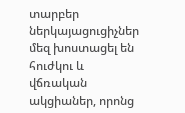տարբեր ներկայացուցիչներ մեզ խոստացել են հուժկու և վճռական ակցիաներ, որոնց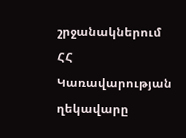շրջանակներում ՀՀ Կառավարության ղեկավարը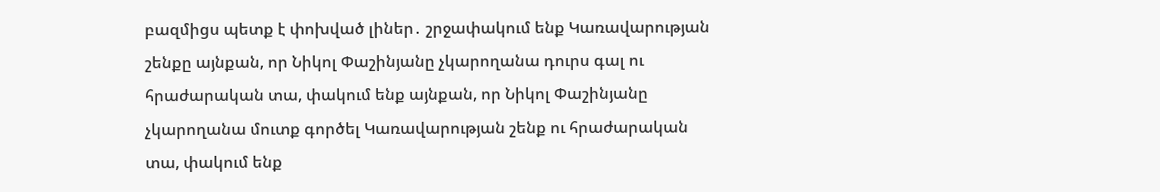բազմիցս պետք է փոխված լիներ․ շրջափակում ենք Կառավարության շենքը այնքան, որ Նիկոլ Փաշինյանը չկարողանա դուրս գալ ու հրաժարական տա, փակում ենք այնքան, որ Նիկոլ Փաշինյանը չկարողանա մուտք գործել Կառավարության շենք ու հրաժարական տա, փակում ենք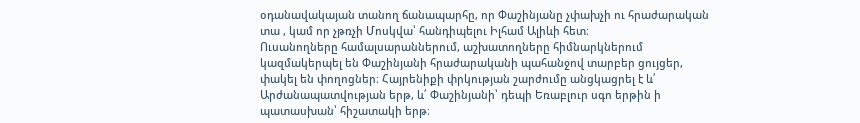օդանավակայան տանող ճանապարհը, որ Փաշինյանը չփախչի ու հրաժարական տա , կամ որ չթռչի Մոսկվա՝ հանդիպելու Իլհամ Ալիևի հետ։
Ուսանողները համալսարաններում, աշխատողները հիմնարկներում կազմակերպել են Փաշինյանի հրաժարականի պահանջով տարբեր ցույցեր, փակել են փողոցներ։ Հայրենիքի փրկության շարժումը անցկացրել է և՛ Արժանապատվության երթ, և՛ Փաշինյանի՝ դեպի Եռաբլուր սգո երթին ի պատասխան՝ հիշատակի երթ։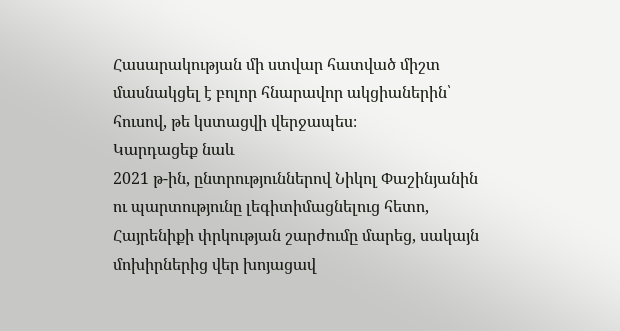Հասարակության մի ստվար հատված միշտ մասնակցել է բոլոր հնարավոր ակցիաներին՝ հուսով, թե կստացվի վերջապես։
Կարդացեք նաև
2021 թ-ին, ընտրություններով Նիկոլ Փաշինյանին ու պարտությունը լեգիտիմացնելուց հետո, Հայրենիքի փրկության շարժումը մարեց, սակայն մոխիրներից վեր խոյացավ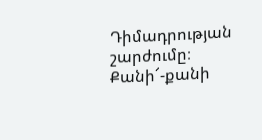Դիմադրության շարժումը։ Քանի՜-քանի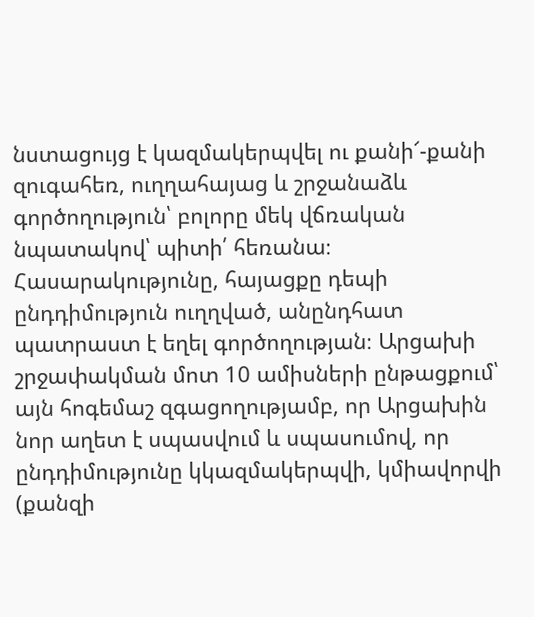նստացույց է կազմակերպվել ու քանի՜-քանի զուգահեռ, ուղղահայաց և շրջանաձև գործողություն՝ բոլորը մեկ վճռական նպատակով՝ պիտի՛ հեռանա։
Հասարակությունը, հայացքը դեպի ընդդիմություն ուղղված, անընդհատ պատրաստ է եղել գործողության։ Արցախի շրջափակման մոտ 10 ամիսների ընթացքում՝ այն հոգեմաշ զգացողությամբ, որ Արցախին նոր աղետ է սպասվում և սպասումով, որ ընդդիմությունը կկազմակերպվի, կմիավորվի (քանզի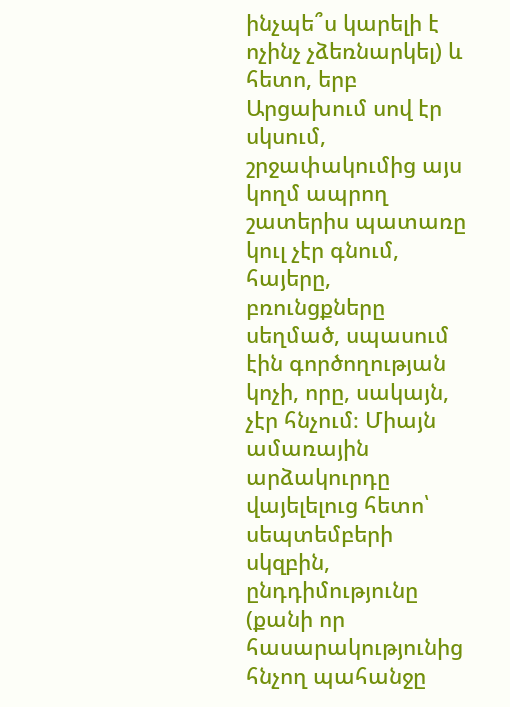ինչպե՞ս կարելի է ոչինչ չձեռնարկել) և հետո, երբ Արցախում սով էր սկսում, շրջափակումից այս կողմ ապրող շատերիս պատառը կուլ չէր գնում, հայերը, բռունցքները սեղմած, սպասում էին գործողության կոչի, որը, սակայն, չէր հնչում։ Միայն ամառային արձակուրդը վայելելուց հետո՝ սեպտեմբերի սկզբին, ընդդիմությունը (քանի որ հասարակությունից հնչող պահանջը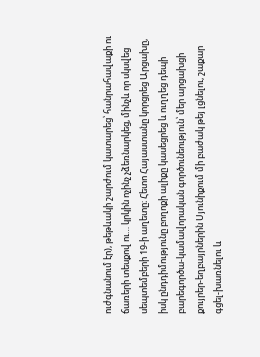ուժգնանում էր), թեթևակի շարժում կատարեց՝ հանրահավաքի ու ճառերի տեսքով ու… կրկին ոչինչ չձեռնարկեց, մինչև որ սկսվեց սեպտեմբերի 19-ի աղետը։ Հետո Հայաստանը կորցրեց Արցախը, իսկ ընդդիմությունը բողոքի ալիքը կասեցրեց և ուղղեց դեպի բարեգործա-կամավորական գործունեություն՝ մեր արցախցի քույրեր-եղբայրներին Սյունիքում մի բաժակ թեյ լցնելու, շաքար գցել-խառնելու և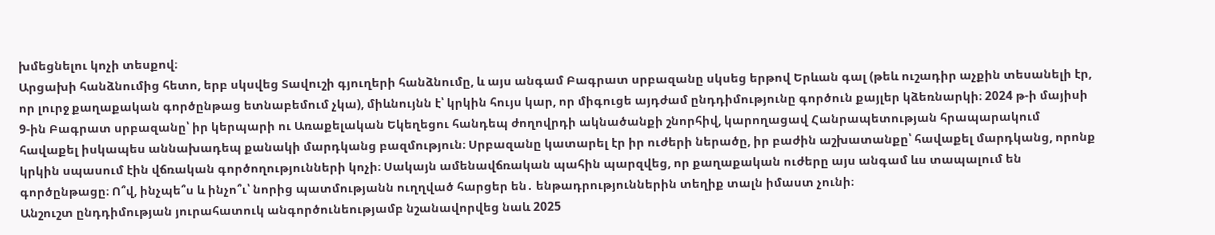խմեցնելու կոչի տեսքով։
Արցախի հանձնումից հետո, երբ սկսվեց Տավուշի գյուղերի հանձնումը, և այս անգամ Բագրատ սրբազանը սկսեց երթով Երևան գալ (թեև ուշադիր աչքին տեսանելի էր, որ լուրջ քաղաքական գործընթաց ետնաբեմում չկա), միևնույնն է՝ կրկին հույս կար, որ միգուցե այդժամ ընդդիմությունը գործուն քայլեր կձեռնարկի։ 2024 թ-ի մայիսի 9-ին Բագրատ սրբազանը՝ իր կերպարի ու Առաքելական Եկեղեցու հանդեպ ժողովրդի ակնածանքի շնորհիվ, կարողացավ Հանրապետության հրապարակում հավաքել իսկապես աննախադեպ քանակի մարդկանց բազմություն։ Սրբազանը կատարել էր իր ուժերի ներածը, իր բաժին աշխատանքը՝ հավաքել մարդկանց, որոնք կրկին սպասում էին վճռական գործողությունների կոչի։ Սակայն ամենավճռական պահին պարզվեց, որ քաղաքական ուժերը այս անգամ ևս տապալում են գործընթացը։ Ո՞վ, ինչպե՞ս և ինչո՞ւ՝ նորից պատմությանն ուղղված հարցեր են․ ենթադրություններին տեղիք տալն իմաստ չունի։
Անշուշտ ընդդիմության յուրահատուկ անգործունեությամբ նշանավորվեց նաև 2025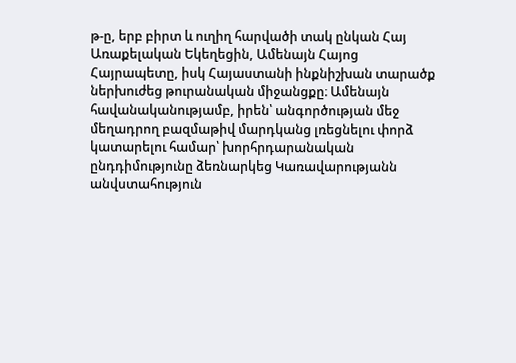թ-ը, երբ բիրտ և ուղիղ հարվածի տակ ընկան Հայ Առաքելական Եկեղեցին, Ամենայն Հայոց Հայրապետը, իսկ Հայաստանի ինքնիշխան տարածք ներխուժեց թուրանական միջանցքը։ Ամենայն հավանականությամբ, իրեն՝ անգործության մեջ մեղադրող բազմաթիվ մարդկանց լռեցնելու փորձ կատարելու համար՝ խորհրդարանական ընդդիմությունը ձեռնարկեց Կառավարությանն անվստահություն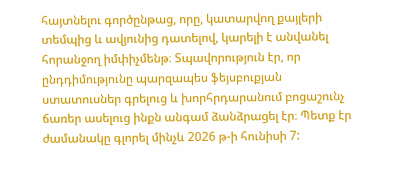հայտնելու գործընթաց, որը, կատարվող քայլերի տեմպից և ավյունից դատելով, կարելի է անվանել հորանջող իմփիչմենթ։ Տպավորություն էր, որ ընդդիմությունը պարզապես ֆեյսբուքյան ստատուսներ գրելուց և խորհրդարանում բոցաշունչ ճառեր ասելուց ինքն անգամ ձանձրացել էր։ Պետք էր ժամանակը գլորել մինչև 2026 թ-ի հունիսի 7: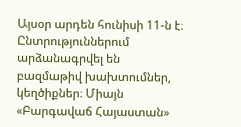Այսօր արդեն հունիսի 11-ն է։ Ընտրություններում արձանագրվել են բազմաթիվ խախտումներ, կեղծիքներ։ Միայն «Բարգավաճ Հայաստան»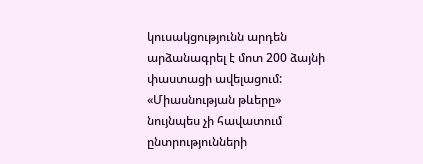կուսակցությունն արդեն արձանագրել է մոտ 200 ձայնի փաստացի ավելացում: «Միասնության թևերը» նույնպես չի հավատում ընտրությունների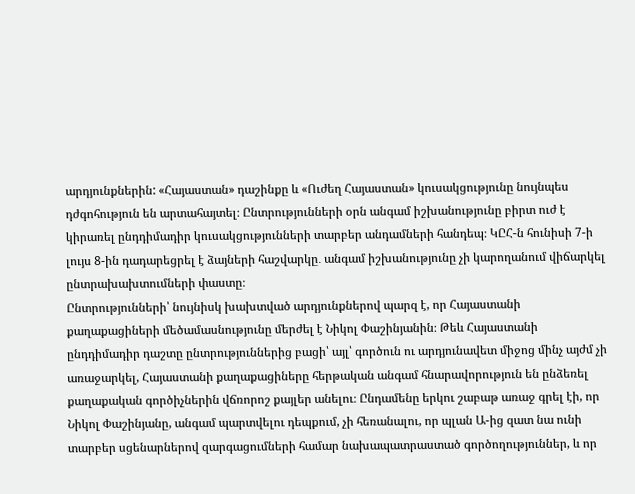արդյունքներին: «Հայաստան» դաշինքը և «Ուժեղ Հայաստան» կուսակցությունը նույնպես դժգոհություն են արտահայտել։ Ընտրությունների օրն անգամ իշխանությունը բիրտ ուժ է կիրառել ընդդիմադիր կուսակցությունների տարբեր անդամների հանդեպ։ ԿԸՀ-ն հունիսի 7-ի լույս 8-ին դադարեցրել է ձայների հաշվարկը․ անգամ իշխանությունը չի կարողանում վիճարկել ընտրախախտումների փաստը։
Ընտրությունների՝ նույնիսկ խախտված արդյունքներով պարզ է, որ Հայաստանի քաղաքացիների մեծամասնությունը մերժել է Նիկոլ Փաշինյանին։ Թեև Հայաստանի ընդդիմադիր դաշտը ընտրություններից բացի՝ այլ՝ գործուն ու արդյունավետ միջոց մինչ այժմ չի առաջարկել, Հայաստանի քաղաքացիները հերթական անգամ հնարավորություն են ընձեռել քաղաքական գործիչներին վճռորոշ քայլեր անելու։ Ընդամենը երկու շաբաթ առաջ գրել էի, որ Նիկոլ Փաշինյանը, անգամ պարտվելու դեպքում, չի հեռանալու, որ պլան Ա-ից զատ նա ունի տարբեր սցենարներով զարգացումների համար նախապատրաստած գործողություններ, և որ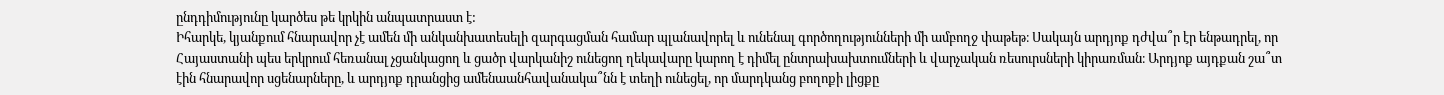ընդդիմությունը կարծես թե կրկին անպատրաստ է:
Իհարկե, կյանքում հնարավոր չէ ամեն մի անկանխատեսելի զարգացման համար պլանավորել և ունենալ գործողությունների մի ամբողջ փաթեթ։ Սակայն արդյոք դժվա՞ր էր ենթադրել, որ Հայաստանի պես երկրում հեռանալ չցանկացող և ցածր վարկանիշ ունեցող ղեկավարը կարող է դիմել ընտրախախտումների և վարչական ռեսուրսների կիրառման։ Արդյոք այդքան շա՞տ էին հնարավոր սցենարները, և արդյոք դրանցից ամենաանհավանակա՞նն է տեղի ունեցել, որ մարդկանց բողոքի լիցքը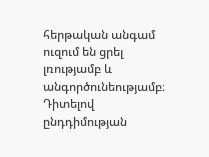հերթական անգամ ուզում են ցրել լռությամբ և անգործունեությամբ։
Դիտելով ընդդիմության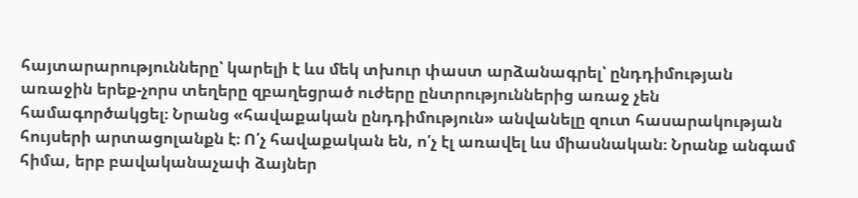հայտարարությունները՝ կարելի է ևս մեկ տխուր փաստ արձանագրել՝ ընդդիմության առաջին երեք-չորս տեղերը զբաղեցրած ուժերը ընտրություններից առաջ չեն համագործակցել։ Նրանց «հավաքական ընդդիմություն» անվանելը զուտ հասարակության հույսերի արտացոլանքն է։ Ո՛չ հավաքական են, ո՛չ էլ առավել ևս միասնական։ Նրանք անգամ հիմա, երբ բավականաչափ ձայներ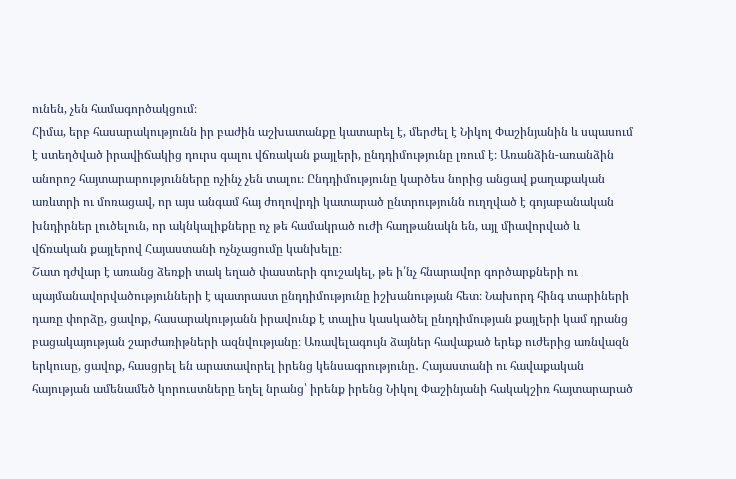ունեն, չեն համագործակցում։
Հիմա, երբ հասարակությունն իր բաժին աշխատանքը կատարել է, մերժել է Նիկոլ Փաշինյանին և սպասում է ստեղծված իրավիճակից դուրս գալու վճռական քայլերի, ընդդիմությունը լռում է։ Առանձին-առանձին անորոշ հայտարարությունները ոչինչ չեն տալու։ Ընդդիմությունը կարծես նորից անցավ քաղաքական առևտրի ու մոռացավ, որ այս անգամ հայ ժողովրդի կատարած ընտրությունն ուղղված է գոյաբանական խնդիրներ լուծելուն, որ ակնկալիքները ոչ թե համակրած ուժի հաղթանակն են, այլ միավորված և վճռական քայլերով Հայաստանի ոչնչացումը կանխելը։
Շատ դժվար է առանց ձեռքի տակ եղած փաստերի գուշակել, թե ի՛նչ հնարավոր գործարքների ու պայմանավորվածությունների է պատրաստ ընդդիմությունը իշխանության հետ։ Նախորդ հինգ տարիների դառը փորձը, ցավոք, հասարակությանն իրավունք է տալիս կասկածել ընդդիմության քայլերի կամ դրանց բացակայության շարժառիթների ազնվությանը։ Առավելագույն ձայներ հավաքած երեք ուժերից առնվազն երկուսը, ցավոք, հասցրել են արատավորել իրենց կենսագրությունը․ Հայաստանի ու հավաքական հայության ամենամեծ կորուստները եղել նրանց՝ իրենք իրենց Նիկոլ Փաշինյանի հակակշիռ հայտարարած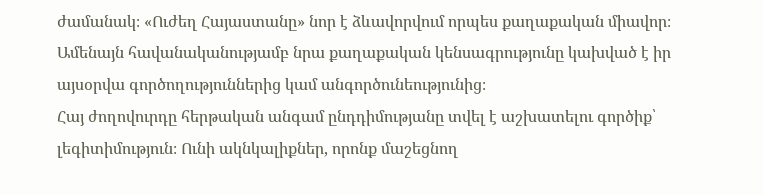ժամանակ։ «Ուժեղ Հայաստանը» նոր է ձևավորվում որպես քաղաքական միավոր։ Ամենայն հավանականությամբ նրա քաղաքական կենսագրությունը կախված է իր այսօրվա գործողություններից կամ անգործունեությունից։
Հայ ժողովուրդը հերթական անգամ ընդդիմությանը տվել է աշխատելու գործիք՝ լեգիտիմություն։ Ունի ակնկալիքներ, որոնք մաշեցնող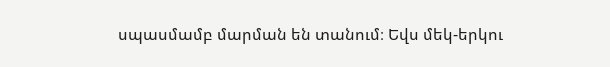սպասմամբ մարման են տանում։ Եվս մեկ-երկու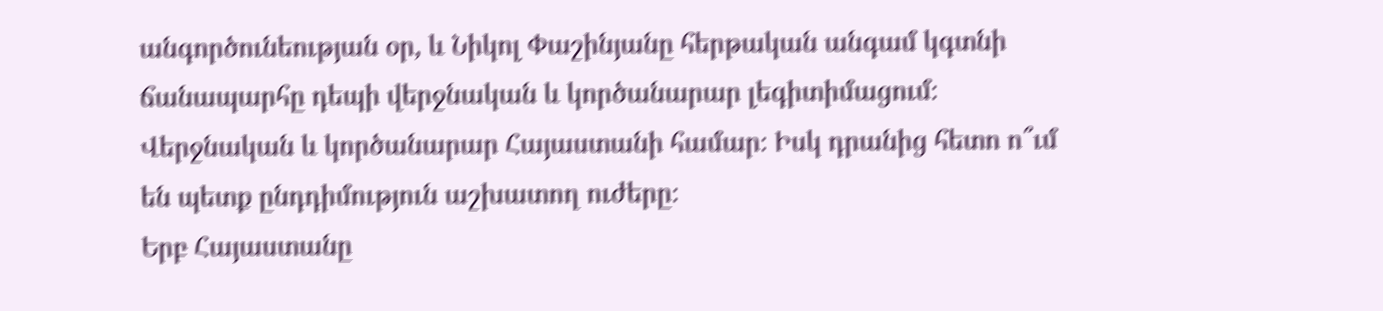անգործունեության օր, և Նիկոլ Փաշինյանը հերթական անգամ կգտնի ճանապարհը դեպի վերջնական և կործանարար լեգիտիմացում։ Վերջնական և կործանարար Հայաստանի համար։ Իսկ դրանից հետո ո՞ւմ են պետք ընդդիմություն աշխատող ուժերը։
Երբ Հայաստանը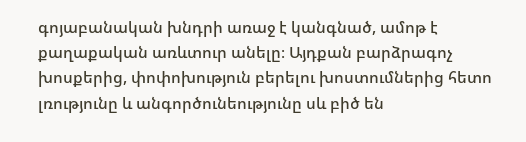գոյաբանական խնդրի առաջ է կանգնած, ամոթ է քաղաքական առևտուր անելը։ Այդքան բարձրագոչ խոսքերից, փոփոխություն բերելու խոստումներից հետո լռությունը և անգործունեությունը սև բիծ են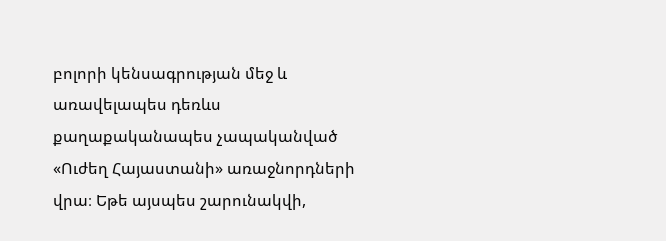բոլորի կենսագրության մեջ և առավելապես դեռևս քաղաքականապես չապականված «Ուժեղ Հայաստանի» առաջնորդների վրա։ Եթե այսպես շարունակվի,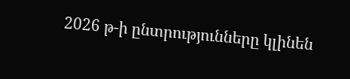2026 թ-ի ընտրությունները կլինեն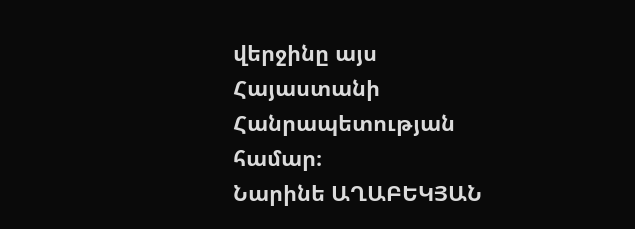վերջինը այս Հայաստանի Հանրապետության համար։
Նարինե ԱՂԱԲԵԿՅԱՆ